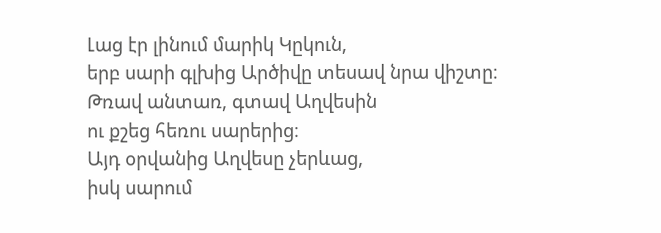Լաց էր լինում մարիկ Կըկուն,
երբ սարի գլխից Արծիվը տեսավ նրա վիշտը։
Թռավ անտառ, գտավ Աղվեսին
ու քշեց հեռու սարերից։
Այդ օրվանից Աղվեսը չերևաց,
իսկ սարում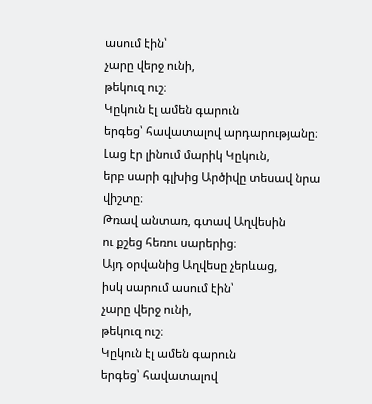ասում էին՝
չարը վերջ ունի,
թեկուզ ուշ։
Կըկուն էլ ամեն գարուն
երգեց՝ հավատալով արդարությանը։
Լաց էր լինում մարիկ Կըկուն,
երբ սարի գլխից Արծիվը տեսավ նրա վիշտը։
Թռավ անտառ, գտավ Աղվեսին
ու քշեց հեռու սարերից։
Այդ օրվանից Աղվեսը չերևաց,
իսկ սարում ասում էին՝
չարը վերջ ունի,
թեկուզ ուշ։
Կըկուն էլ ամեն գարուն
երգեց՝ հավատալով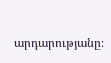արդարությանը։